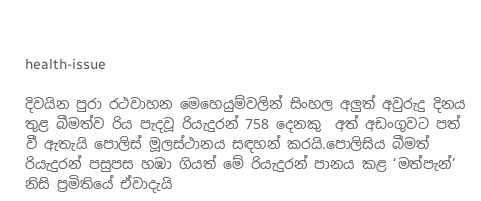health-issue

දිවයින පුරා රථවාහන මෙහෙයුම්වලින් සිංහල අලුත් අවුරුදු දිනය තුළ බීමත්ව රිය පැදවූ රියැදුරන් 758 දෙනකු  අත් අඩංගුවට පත් වී ඇතැයි පොලිස් මූලස්ථානය සඳහන් කරයි.පොලිසිය බීමත් රියැදුරන් පසුපස හඹා ගියත් මේ රියැදුරන් පානය කළ ‘මත්පැන්’ නිසි ප්‍රමිතියේ ඒවාදැයි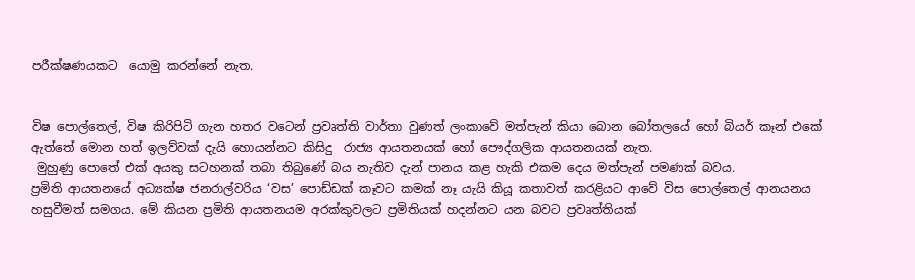පරීක්ෂණයකට  යොමු කරන්නේ නැත.


විෂ පොල්තෙල්, විෂ කිරිපිටි ගැන හතර වටෙන් ප්‍රවෘත්ති වාර්තා වුණත් ලංකාවේ මත්පැන් කියා බොන බෝතලයේ හෝ බියර් කෑන් එකේ ඇත්තේ මොන හත් ඉලව්වක් දැයි හොයන්නට කිසිදු  රාජ්‍ය ආයතනයක් හෝ පෞද්ගලික ආයතනයක් නැත.
 මුහුණු පොතේ එක් අයකු සටහනක් තබා තිබුණේ බය නැතිව දැන් පානය කළ හැකි එකම දෙය මත්පැන් පමණක් බවය.
ප්‍රමිති ආයතනයේ අධ්‍යක්ෂ ජනරාල්වරිය ‘වස’ පොඩ්ඩක් කෑවට කමක් නෑ යැයි කියූ කතාවත් කරළියට ආවේ විස පොල්තෙල් ආනයනය හසුවීමත් සමගය. මේ කියන ප්‍රමිති ආයතනයම අරක්කුවලට ප්‍රමිතියක් හදන්නට යන බවට ප්‍රවෘත්තියක්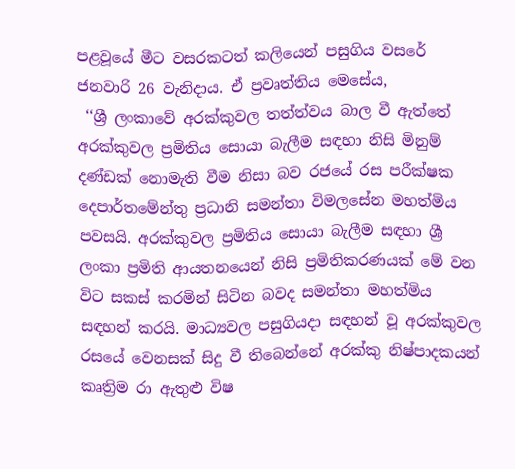පළවූයේ මීට වසරකටත් කලියෙන් පසුගිය වසරේ ජනවාරි 26 වැනිදාය. ඒ ප්‍රවෘත්තිය මෙසේය,
 ‘‘ශ්‍රී ලංකාවේ අරක්කුවල තත්ත්වය බාල වී ඇත්තේ  අරක්කුවල ප්‍රමිතිය සොයා බැලීම සඳහා නිසි මිනුම් දණ්ඩක් නොමැති වීම නිසා බව රජයේ රස පරීක්ෂක දෙපාර්තමේන්තු ප්‍රධානි සමන්තා විමලසේන මහත්මිය පවසයි. අරක්කුවල ප්‍රමිතිය සොයා බැලීම සඳහා ශ්‍රී ලංකා ප්‍රමිති ආයතනයෙන් නිසි ප්‍රමිතිකරණයක් මේ වන විට සකස් කරමින් සිටින බවද සමන්තා මහත්මිය සඳහන් කරයි. මාධ්‍යවල පසුගියදා සඳහන් වූ අරක්කුවල රසයේ වෙනසක් සිදු වී තිබෙන්නේ අරක්කු නිෂ්පාදකයන් කෘත්‍රිම රා ඇතුළු විෂ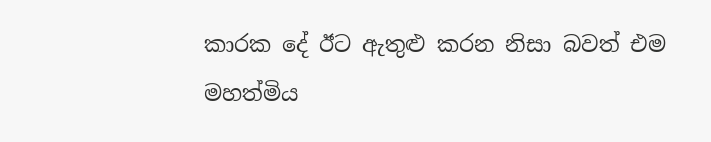කාරක දේ ඊට ඇතුළු කරන නිසා බවත් එම මහත්මිය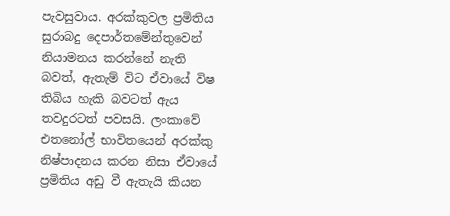පැවසුවාය. අරක්කුවල ප්‍රමිතිය සුරාබදු දෙපාර්තමේන්තුවෙන් නියාමනය කරන්නේ නැති බවත්, ඇතැම් විට ඒවායේ විෂ තිබිය හැකි බවටත් ඇය තවදුරටත් පවසයි. ලංකාවේ එතනෝල් භාවිතයෙන් අරක්කු නිෂ්පාදනය කරන නිසා ඒවායේ ප්‍රමිතිය අඩු වී ඇතැයි කියන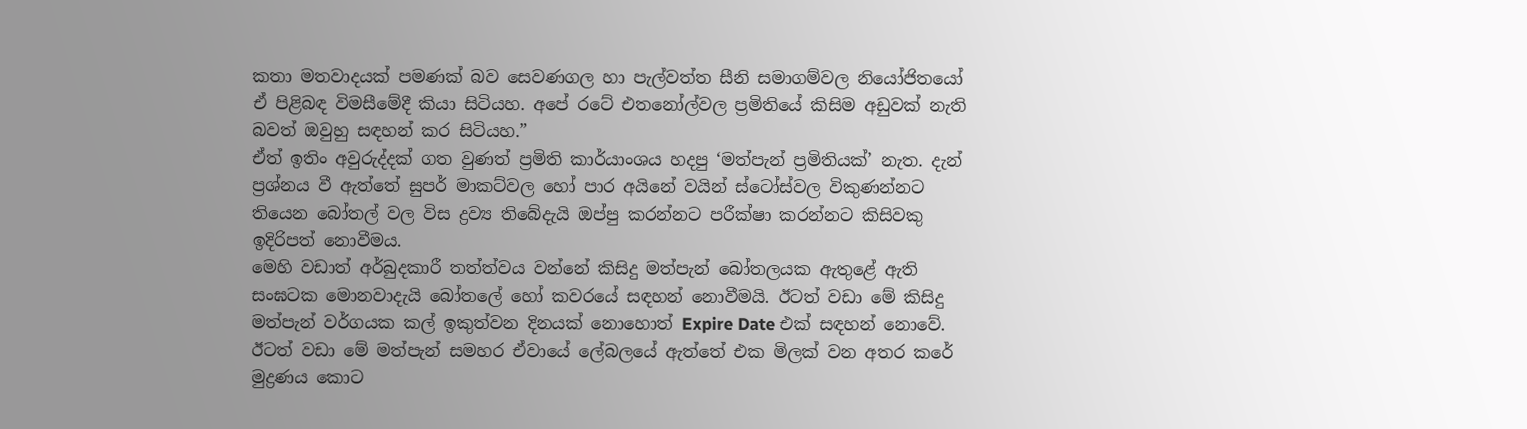කතා මතවාදයක් පමණක් බව සෙවණගල හා පැල්වත්ත සීනි සමාගම්වල නියෝජිතයෝ ඒ පිළිබඳ විමසීමේදී කියා සිටියහ. අපේ රටේ එතනෝල්වල ප්‍රමිතියේ කිසිම අඩුවක් නැති බවත් ඔවුහු සඳහන් කර සිටියහ.”
ඒත් ඉතිං අවුරුද්දක් ගත වුණත් ප්‍රමිති කාර්යාංශය හදපු ‘මත්පැන් ප්‍රමිතියක්’ නැත. දැන් ප්‍රශ්නය වී ඇත්තේ සුපර් මාකට්වල හෝ පාර අයිනේ වයින් ස්ටෝස්වල විකුණන්නට තියෙන බෝතල් වල විස ද්‍රව්‍ය තිබේදැයි ඔප්පු කරන්නට පරීක්ෂා කරන්නට කිසිවකු ඉදිරිපත් නොවීමය.
මෙහි වඩාත් අර්බුදකාරී තත්ත්වය වන්නේ කිසිදු මත්පැන් බෝතලයක ඇතුළේ ඇති සංඝටක මොනවාදැයි බෝතලේ හෝ කවරයේ සඳහන් නොවීමයි. ඊටත් වඩා මේ කිසිදු මත්පැන් වර්ගයක කල් ඉකුත්වන දිනයක් නොහොත් Expire Date එක් සඳහන් නොවේ. ඊටත් වඩා මේ මත්පැන් සමහර ඒවායේ ලේබලයේ ඇත්තේ එක මිලක් වන අතර කරේ මුද්‍රණය කොට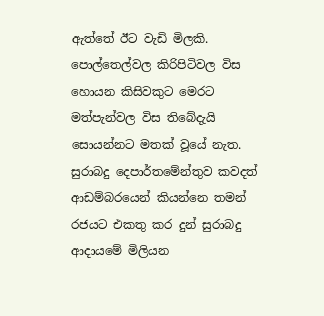ඇත්තේ ඊට වැඩි මිලකි.
පොල්තෙල්වල කිරිපිටිවල විස හොයන කිසිවකුට මෙරට මත්පැන්වල විස තිබේදැයි සොයන්නට මතක් වූයේ නැත.
සුරාබදු දෙපාර්තමේන්තුව කවදත් ආඩම්බරයෙන් කියන්නෙ තමන් රජයට එකතු කර දුන් සුරාබදු ආදායමේ මිලියන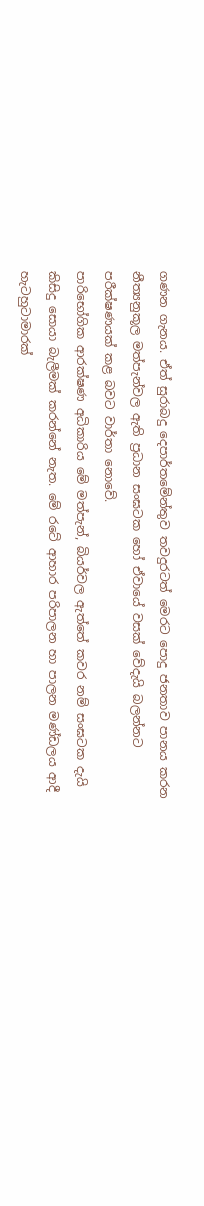ගණන ගැනය. ඒත් සුරාබදු දෙපාර්තමේන්තුව තවදුරටත් මෙරට පොදු ජනතාව පානය කරන නීත්‍යනුකූල මත්පැන්වල ඇති ප්‍රධාන සංඝටක හෝ ඒවායේ වසක් වේදැයි බලන්නට පරීක්ෂණයක් කළ බවට වාර්තා නොවේ.
පාරිභෝගික ආරක්ෂණ අධිකාරිය මේ මත්පැන්, බියර්වල ඇත්තේ කවර නම් සංඝටක දැයි කිසිදු සොයා බැලීමක් කරන්නේ නැත. මේ රටේ ආහාර පරිපාලන හා පාලන මණ්ඩලය ආදී හැටහුටාමාරක්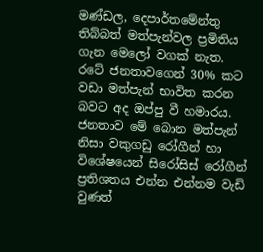මණ්ඩල, දෙපාර්තමේන්තු තිබ්බත් මත්පැන්වල ප්‍රමිතිය ගැන මෙලෝ වගක් නැත.
රටේ ජනතාවගෙන් 30% කට වඩා මත්පැන් භාවිත කරන බවට අද ඔප්පු වී හමාරය. ජනතාව මේ බොන මත්පැන් නිසා වකුගඩු රෝගීන් හා විශේෂයෙන් සිරෝසිස් රෝගීන් ප්‍රතිශතය එන්න එන්නම වැඩි වුණත්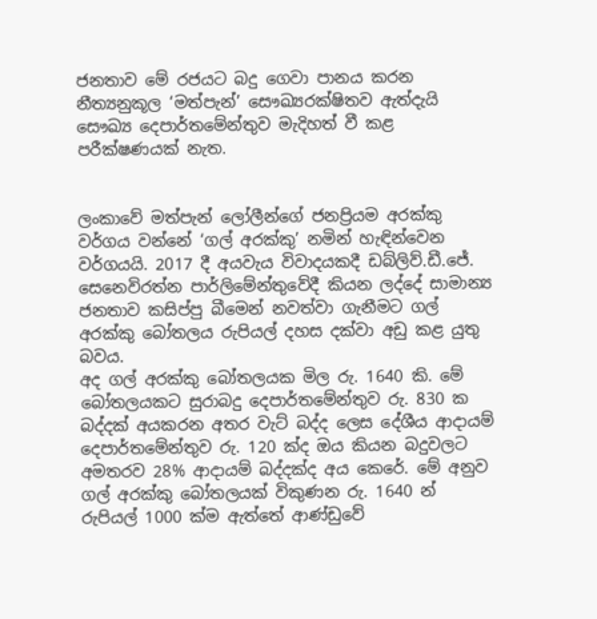ජනතාව මේ රජයට බදු ගෙවා පානය කරන නීත්‍යනුකූල ‘මත්පැන්’ සෞඛ්‍යරක්ෂිතව ඇත්දැයි සෞඛ්‍ය දෙපාර්තමේන්තුව මැදිහත් වී කළ පරීක්ෂණයක් නැත.


ලංකාවේ මත්පැන් ලෝලීන්ගේ ජනප්‍රියම අරක්කු වර්ගය වන්නේ ‘ගල් අරක්කු’ නමින් හැඳින්වෙන වර්ගයයි. 2017 දී අයවැය විවාදයකදී ඩබ්ලිව්.ඩී.ජේ. සෙනෙවිරත්න පාර්ලිමේන්තුවේදී කියන ලද්දේ සාමාන්‍ය ජනතාව කසිප්පු බීමෙන් නවත්වා ගැනීමට ගල් අරක්කු බෝතලය රුපියල් දහස දක්වා අඩු කළ යුතු බවය.
අද ගල් අරක්කු බෝතලයක මිල රු. 1640 කි. මේ බෝතලයකට සුරාබදු දෙපාර්තමේන්තුව රු. 830 ක බද්දක් අයකරන අතර වැට් බද්ද ලෙස දේශීය ආදායම් දෙපාර්තමේන්තුව රු. 120 ක්ද ඔය කියන බදුවලට අමතරව 28% ආදායම් බද්දක්ද අය කෙරේ. මේ අනුව ගල් අරක්කු බෝතලයක් විකුණන රු. 1640 න් රුපියල් 1000 ක්ම ඇත්තේ ආණ්ඩුවේ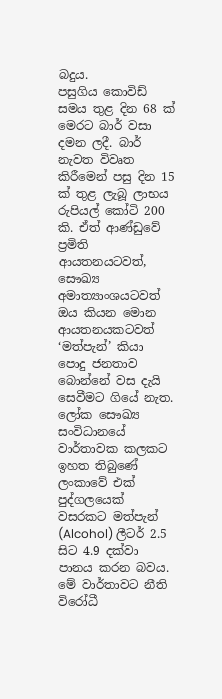බදුය.
පසුගිය කොවිඩ් සමය තුළ දින 68 ක් මෙරට බාර් වසා දමන ලදී. බාර් නැවත විවෘත කිරීමෙන් පසු දින 15 ක් තුළ ලැබූ ලාභය රුපියල් කෝටි 200 කි. ඒත් ආණ්ඩුවේ ප්‍රමිති ආයතනයටවත්, සෞඛ්‍ය අමාත්‍යාංශයටවත් ඔය කියන මොන ආයතනයකටවත් ‘මත්පැන්’ කියා පොදු ජනතාව බොන්නේ වස දැයි සෙවීමට ගියේ නැත.
ලෝක සෞඛ්‍ය සංවිධානයේ වාර්තාවක කලකට ඉහත තිබුණේ ලංකාවේ එක් පුද්ගලයෙක් වසරකට මත්පැන් (Alcohol) ලීටර් 2.5 සිට 4.9 දක්වා පානය කරන බවය. මේ වාර්තාවට නීති විරෝධී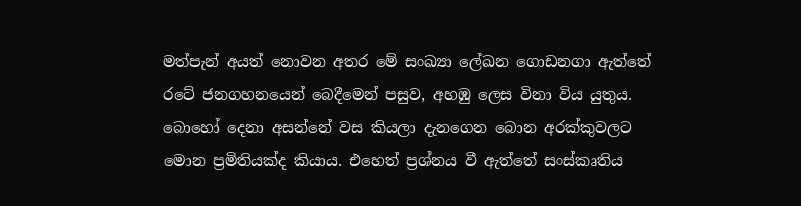මත්පැන් අයත් නොවන අතර මේ සංඛ්‍යා ලේඛන ගොඩනගා ඇත්තේ රටේ ජනගහනයෙන් බෙදීමෙන් පසුව, අහඹු ලෙස විනා විය යුතුය.
බොහෝ දෙනා අසන්නේ වස කියලා දැනගෙන බොන අරක්කුවලට මොන ප්‍රමිතියක්ද කියාය. එහෙත් ප්‍රශ්නය වී ඇත්තේ සංස්කෘතිය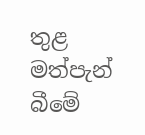තුළ මත්පැන් බීමේ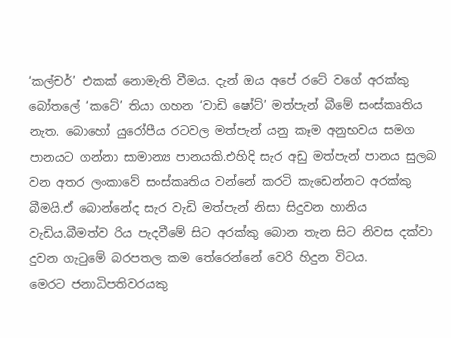‘කල්චර්’ එකක් නොමැති වීමය. දැන් ඔය අපේ රටේ වගේ අරක්කු බෝතලේ ‘කටේ’ තියා ගහන ‘වාඩි ෂෝට්’ මත්පැන් බීමේ සංස්කෘතිය නැත. බොහෝ යුරෝපීය රටවල මත්පැන් යනු කෑම අනුභවය සමග පානයට ගන්නා සාමාන්‍ය පානයකි.එහිදි සැර අඩු මත්පැන් පානය සුලබ වන අතර ලංකාවේ සංස්කෘතිය වන්නේ කරටි කැඩෙන්නට අරක්කු බීමයි.ඒ බොන්නේද සැර වැඩි මත්පැන් නිසා සිදුවන හානිය වැඩිය.බීමත්ව රිය පැදවීමේ සිට අරක්කු බොන තැන සිට නිවස දක්වා දුවන ගැටුමේ බරපතල කම තේරෙන්නේ වෙරි හිදුන විටය.
මෙරට ජනාධිපතිවරයකු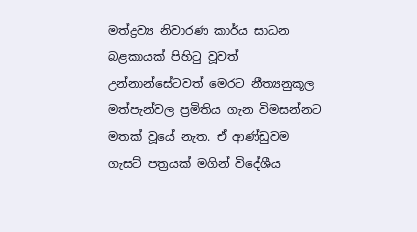මත්ද්‍රව්‍ය නිවාරණ කාර්ය සාධන බළකායක් පිහිටු වූවත් උන්නාන්සේටවත් මෙරට නීත්‍යනුකූල මත්පැන්වල ප්‍රමිතිය ගැන විමසන්නට මතක් වූයේ නැත. ඒ ආණ්ඩුවම ගැසට් පත්‍රයක් මගින් විදේශීය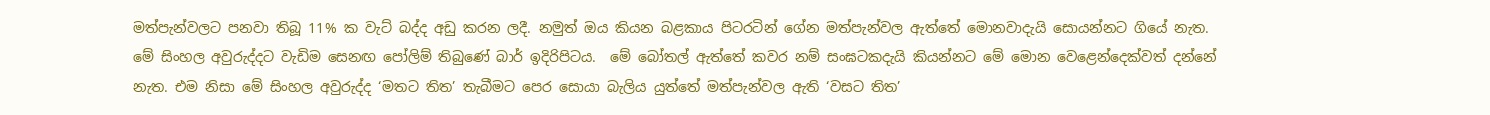මත්පැන්වලට පනවා තිබූ 11% ක වැට් බද්ද අඩු කරන ලදී. නමුත් ඔය කියන බළකාය පිටරටින් ගේන මත්පැන්වල ඇත්තේ මොනවාදැයි සොයන්නට ගියේ නැත.
මේ සිංහල අවුරුද්දට වැඩිම සෙනඟ පෝලිම් තිබුණේ බාර් ඉදිරිපිටය.  මේ බෝතල් ඇත්තේ කවර නම් සංඝටකදැයි කියන්නට මේ මොන වෙළෙන්දෙක්වත් දන්නේ නැත. එම නිසා මේ සිංහල අවුරුද්ද ‘මතට තිත’ තැබීමට පෙර සොයා බැලිය යුත්තේ මත්පැන්වල ඇති ‘වසට තිත’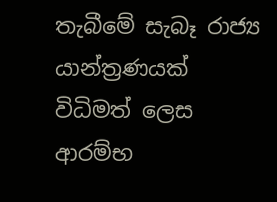තැබීමේ සැබෑ රාජ්‍ය යාන්ත්‍රණයක් විධිමත් ලෙස ආරම්භ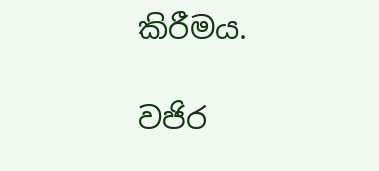කිරීමය.

වජිර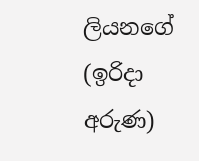ලියනගේ  (ඉරිදා අරුණ)